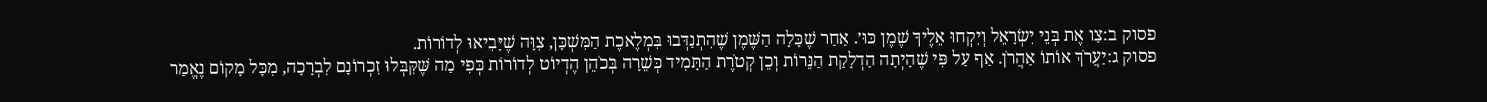פסוק ב:צַו אֶת בְּנֵי יִשְׂרָאֵל וְיִקְחוּ אֵלֶיךָ שֶׁמֶן כּוּ׳. אַחַר שֶׁכָּלָה הַשֶּׁמֶן שֶׁהִתְנַדְּבוּ בִּמְלֶאכֶת הַמִּשְׁכָּן, צִוָּה שֶׁיָּבִיאוּ לְדוֹרוֹת.
פסוק ג:יַעֲרֹךְ אוֹתוֹ אַהֲרֹן. אַף עַל פִּי שֶׁהָיְתָה הַדְלָקַת הַנֵּרוֹת וְכֵן קְטֹרֶת הַתָּמִיד כְּשֵׁרָה בְּכֹהֵן הֶדְיוֹט לְדוֹרוֹת כְּפִי מַה שֶּׁקִּבְּלוּ זִכְרוֹנָם לִבְרָכָה, מִכָּל מָקוֹם נֶאֱמַר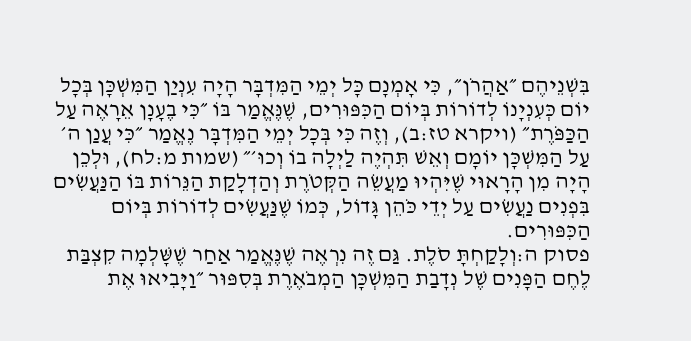בִּשְׁנֵיהֶם ״אַהֲרֹן״, כִּי אָמְנָם כָּל יְמֵי הַמִּדְבָּר הָיָה עִנְיַן הַמִּשְׁכָּן בְּכָל יוֹם כְּעִנְיָנוֹ לְדוֹרוֹת בְּיוֹם הַכִּפּוּרִים, שֶׁנֶּאֱמַר בּוֹ ״כִּי בֶעָנָן אֵרָאֶה עַל הַכַּפֹּרֶת״ (ויקרא טז:ב), וְזֶה כִּי בְּכָל יְמֵי הַמִּדְבָּר נֶאֱמַר ״כִּי עֲנַן ה׳ עַל הַמִּשְׁכָּן יוֹמָם וְאֵשׁ תִּהְיֶה לַיְלָה בוֹ וְכוּ׳״ (שמות מ:לח), וּלְכֵן הָיָה מִן הָרָאוּי שֶׁיִּהְיוּ מַעֲשֵׂה הַקְּטֹרֶת וְהַדְלָקַת הַנֵּרוֹת בּוֹ הַנַּעֲשִׂים בִּפְנִים נַעֲשִׂים עַל יְדֵי כֹּהֵן גָּדוֹל, כְּמוֹ שֶׁנַּעֲשִׂים לְדוֹרוֹת בְּיוֹם הַכִּפּוּרִים.
פסוק ה:וְלָקַחְתָּ סֹלֶת. גַּם זֶה נִרְאֶה שֶׁנֶּאֱמַר אַחַר שֶׁשָּׁלְמָה קִצְבַּת לֶחֶם הַפָּנִים שֶׁל נְדָבַת הַמִּשְׁכָּן הַמְבֹאֶרֶת בְּסִפּוּר ״וַיָּבִיאוּ אֶת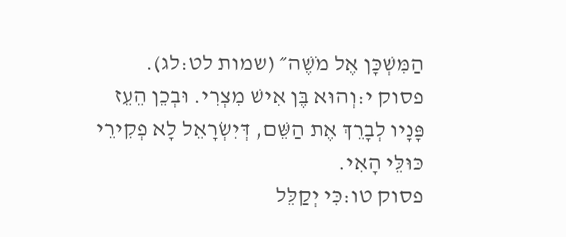הַמִּשְׁכָּן אֶל מֹשֶׁה״ (שמות לט:לג).
פסוק י:וְהוּא בֶּן אִישׁ מִצְרִי. וּבְכֵן הֵעֵז פָּנָיו לְבָרֵךְ אֶת הַשֵּׁם, דְּיִשְׂרָאֵל לָא פְקִירֵי כּוּלֵּי הָאִי.
פסוק טו:כִּי יְקַלֵּל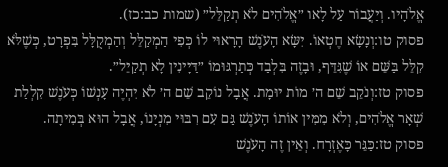אֱלֹהָיו. וְיַעֲבוֹר עַל לָאו ״אֱלֹהִים לֹא תְקַלֵּל״ (שמות כב:כז).
פסוק טו:וְנָשָׂא חֶטְאוֹ. יִשָּׂא הָעֹנֶשׁ הָרָאוּי לוֹ כְּפִי הַמְקַלֵּל וְהַמְקֻלָּל בִּפְרָט, כְּשֶׁלֹּא קִלֵּל בַּשֵּׁם אוֹ שֶׁגִּדֵּף, וּבָזֶה בִּלְבַד כְּתַרְגּוּמוֹ ״דַּיָּינִין לָא תְקַיֵּל״.
פסוק טז:וְנֹקֵב שֵׁם ה׳ מוֹת יוּמָת. אֲבָל נוֹקֵב שֵׁם ה׳ לֹא יִהְיֶה עָנְשׁוֹ כְּעֹנֶשׁ קִלְלַת שְׁאָר אֱלֹהִים, וְלֹא מִמִּין אוֹתוֹ הָעֹנֶשׁ גַּם עִם רִבּוּי מִנְיָנוֹ, אֲבָל הוּא בְּמִיתָה.
פסוק טז:כַּגֵּר כָּאֶזְרָח. וְאֵין זֶה הָעֹנֶשׁ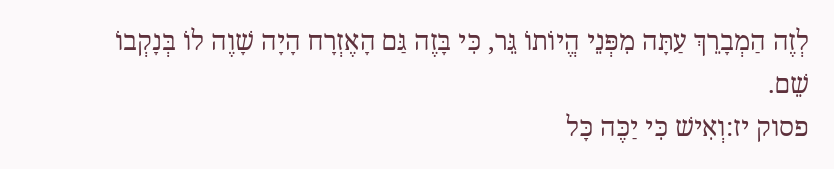לְזֶה הַמְבָרֵךְ עַתָּה מִפְּנֵי הֱיוֹתוֹ גֵּר, כִּי בָּזֶה גַּם הָאֶזְרָח הָיָה שָׁוֶה לוֹ בְּנָקְבוֹ שֵׁם.
פסוק יז:וְאִישׁ כִּי יַכֶּה כָּל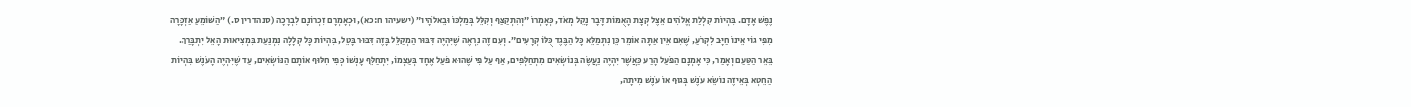נֶפֶשׁ אָדָם. בִּהְיוֹת קִלְלַת אֱלֹהִים אֵצֶל קְצָת הָאֻמּוֹת דָּבָר נָקֵל מְאֹד, כְּאָמְרוֹ ״וְהִתְקַצַּף וְקִלֵּל בְּמַלְכּוֹ וּבֵאלֹהָיו״ (ישעיהו ח:כא), וּכְאָמְרָם זִכְרוֹנָם לִבְרָכָה (סנהדרין ס.) ״הַשּׁוֹמֵעַ אַזְכָּרָה מִפִּי גוֹי אֵינוֹ חַיָּב לִקְרֹעַ, שֶׁאִם אֵין אַתָּה אוֹמֵר כֵּן נִתְמַלֵּא כָּל הַבֶּגֶד כֻּלּוֹ קְרָעִים״. וְעִם זֶה נִרְאֶה שֶׁיִּהְיֶה דִּבּוּר הַמְקַלֵּל בָּזֶה דִּבּוּר בָּטֵל, בִּהְיוֹת כָּל קְלָלָה נִמְנַעַת בִּמְצִיאוּת הָאֵל יִתְבָּרַךְ. בֵּאֵר הַטַּעַם וְאָמַר, כִּי אָמְנָם הַפֹּעַל הָרַע כַּאֲשֶׁר יִהְיֶה נַעֲשֶׂה בְּנוֹשְׂאִים מִתְחַלְּפִים, אַף עַל פִּי שֶׁהוּא פֹּעַל אֶחָד בְּעַצְמוֹ, יִתְחַלֵּף עָנְשׁוֹ כְּפִי חִלּוּף אוֹתָם הַנּוֹשְׂאִים, עַד שֶׁיִּהְיֶה הָעֹנֶשׁ בִּהְיוֹת הַחֵטְא בְּאֵיזֶה נוֹשֵׂא עֹנֶשׁ בְּגוּף אוֹ עֹנֶשׁ מִיתָה,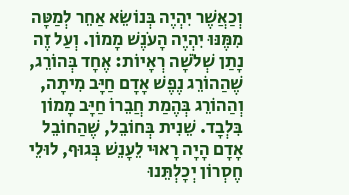וְכַאֲשֶׁר יִהְיֶה בְּנוֹשֵׂא אַחֵר לְמַטָּה מִמֶּנּוּ יִהְיֶה הָעֹנֶשׁ מָמוֹן. וְעַל זֶה נָתַן שְׁלֹשָׁה רְאָיוֹת: אֶחָד בְּהוֹרֵג, שֶׁהַהוֹרֵג נֶפֶשׁ אָדָם חַיָּב מִיתָה, וְהַהוֹרֵג בְּהֶמַת חֲבֵרוֹ חַיָּב מָמוֹן בִּלְבָד. שֵׁנִית בְּחוֹבֵל, שֶׁהַחוֹבֵל אָדָם הָיָה רָאוּי לֵעָנֵשׁ בְּגוּף, לוּלֵי חֶסְרוֹן יְכָלְתֵּנוּ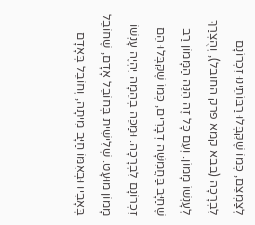לְצַמְצֵם, כְּמוֹ שֶׁקִּבְּלוּ רַבּוֹתֵינוּ זִכְרוֹנָם לִבְרָכָה (בבא קמא פרק החובל), וְהֻצְרַךְ לְעָנְשׁוֹ מָמוֹן. וְעִם כָּל זֶה הִנֵּה הַמָּמוֹן רַב שֶׁחַיָּב בַּחֲמִשָּׁה דְבָרִים, כְּמוֹ שֶׁקִּבְּלוּ הֵם זִכְרוֹנָם לִבְרָכָה. וּמַכֵּה בְהֵמָה יִהְיֶה עָנְשׁוֹ מָמוֹן מוּעָט. שְׁלִישִׁית בְּחוֹבֵל אָדָם, שֶׁחוֹבֵל בְּאָבִיו וּבְאִמּוֹ חַיָּב מִיתָה, וְחוֹבֵל בְּאָדָם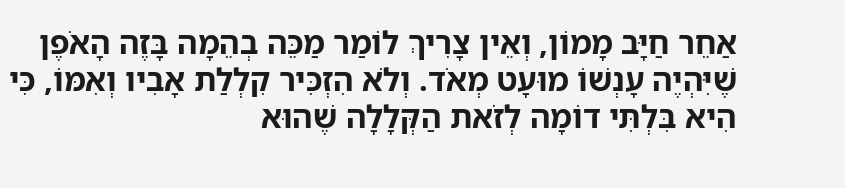אַחֵר חַיָּב מָמוֹן, וְאֵין צָרִיךְ לוֹמַר מַכֵּה בְהֵמָה בָּזֶה הָאֹפֶן שֶׁיִּהְיֶה עָנְשׁוֹ מוּעָט מְאֹד. וְלֹא הִזְכִּיר קִלְלַת אָבִיו וְאִמּוֹ, כִּי הִיא בִּלְתִּי דוֹמָה לְזֹאת הַקְּלָלָה שֶׁהוּא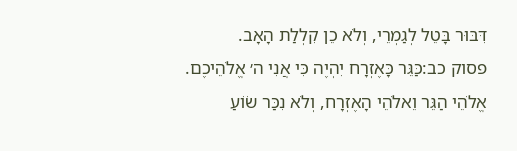דִּבּוּר בָּטֵל לְגַמְרֵי, וְלֹא כֵן קִלְלַת הָאָב.
פסוק כב:כַּגֵּר כָּאֶזְרָח יִהְיֶה כִּי אֲנִי ה׳ אֱלֹהֵיכֶם. אֱלֹהֵי הַגֵּר וֵאלֹהֵי הָאֶזְרָח, וְלֹא נִכַּר שׂוֹעַ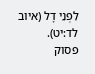לִפְנֵי דָל (איוב לד:יט).
פסוק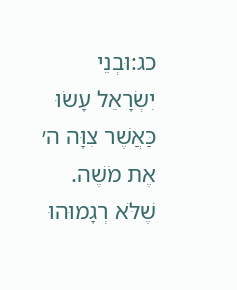כג:וּבְנֵי יִשְׂרָאֵל עָשׂוּ כַּאֲשֶׁר צִוָּה ה׳ אֶת מֹשֶׁה. שֶׁלֹּא רְגָמוּהוּ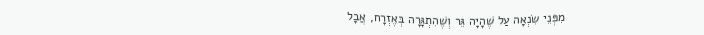מִפְּנֵי שִׂנְאָה עַל שֶׁהָיָה גֵּר וְשֶׁהִתְגָּרָה בְּאֶזְרָח, אֲבָל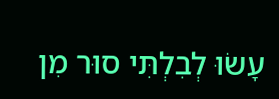עָשׂוּ לְבִלְתִּי סוּר מִן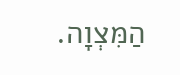הַמִּצְוָה.